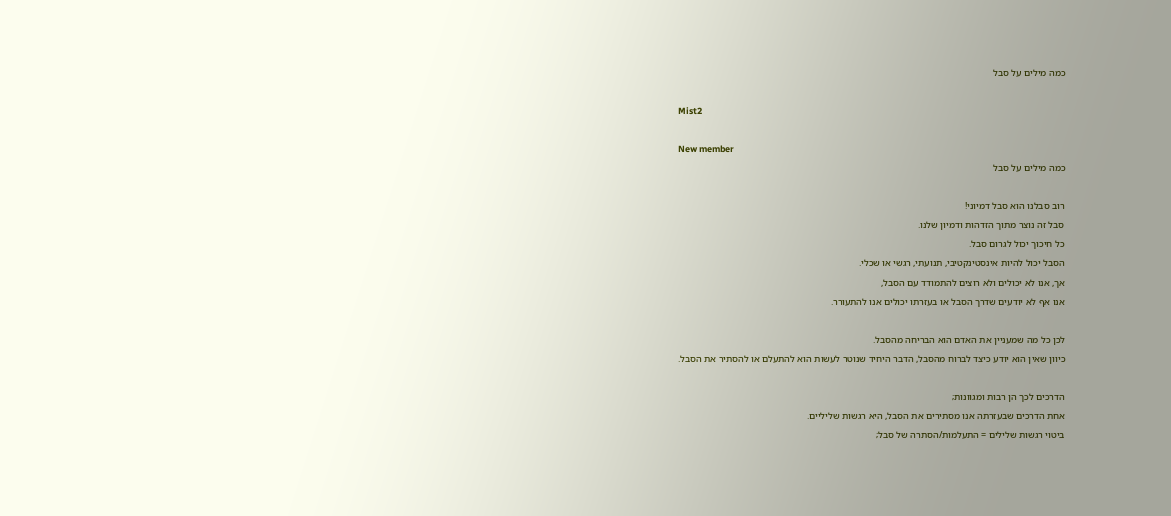כמה מילים על סבל

Mist2

New member
כמה מילים על סבל

רוב סבלנו הוא סבל דמיוני!
סבל זה נוצר מתוך הזדהות ודמיון שלנו.
כל חיכוך יכול לגרום סבל.
הסבל יכול להיות אינסטינקטיבי, תנועתי, רגשי או שכלי.
אך, אנו לא יכולים ולא רוצים להתמודד עם הסבל,
אנו אף לא יודעים שדרך הסבל או בעזרתו יכולים אנו להתעורר.

לכן כל מה שמעניין את האדם הוא הבריחה מהסבל.
כיוון שאין הוא יודע כיצד לברוח מהסבל, הדבר היחיד שנוטר לעשות הוא להתעלם או להסתיר את הסבל.

הדרכים לכך הן רבות ומגוונות;
אחת הדרכים שבעזרתה אנו מסתירים את הסבל, היא רגשות שליליים.
ביטוי רגשות שלילים = התעלמות/הסתרה של סבל;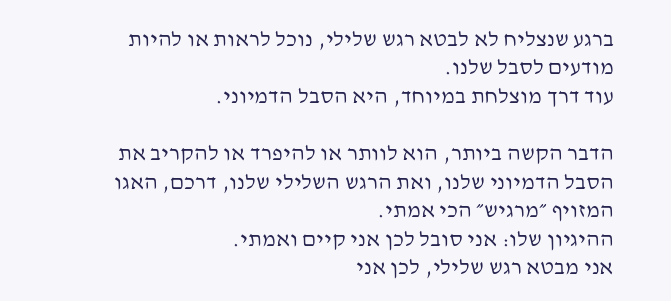ברגע שנצליח לא לבטא רגש שלילי, נוכל לראות או להיות מודעים לסבל שלנו.
עוד דרך מוצלחת במיוחד, היא הסבל הדמיוני.

הדבר הקשה ביותר, הוא לוותר או להיפרד או להקריב את הסבל הדמיוני שלנו, ואת הרגש השלילי שלנו, דרכם, האגו המזויף ״מרגיש״ הכי אמתי.
ההיגיון שלו: אני סובל לכן אני קיים ואמתי.
אני מבטא רגש שלילי, לכן אני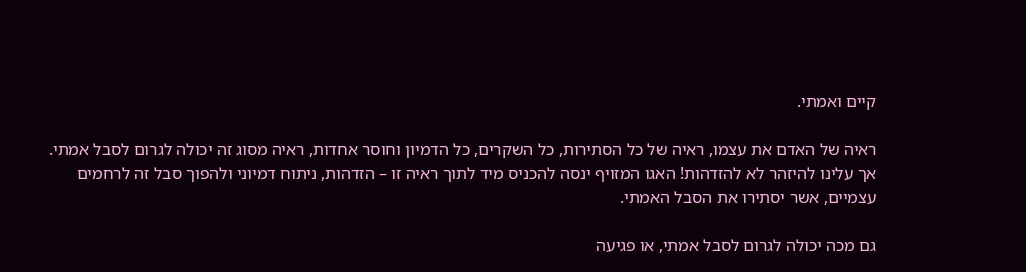קיים ואמתי.

ראיה של האדם את עצמו, ראיה של כל הסתירות, כל השקרים, כל הדמיון וחוסר אחדות, ראיה מסוג זה יכולה לגרום לסבל אמתי.
אך עלינו להיזהר לא להזדהות! האגו המזויף ינסה להכניס מיד לתוך ראיה זו – הזדהות, ניתוח דמיוני ולהפוך סבל זה לרחמים עצמיים, אשר יסתירו את הסבל האמתי.

גם מכה יכולה לגרום לסבל אמתי, או פגיעה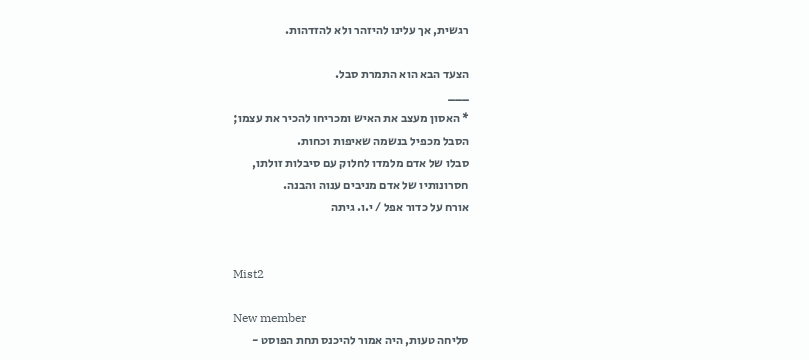רגשית, אך עלינו להיזהר ולא להזדהות.

הצעד הבא הוא התמרת סבל.
___
* האסון מעצב את האיש ומכריחו להכיר את עצמו;
הסבל מכפיל בנשמה שאיפות וכחות.
סבלו של אדם מלמדו לחלוק עם סיבלות זולתו,
חסרונותיו של אדם מניבים ענוה והבנה.
אורח על כדור אפל / י.ו. גיתה


Mist2

New member
סליחה טעות, היה אמור להיכנס תחת הפוסט -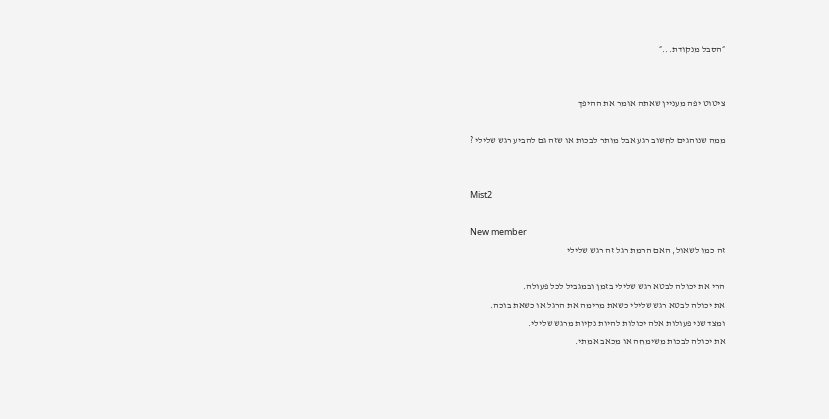״הסבל מנקודת...״


ציטוט יפה מעניין שאתה אומר את ההיפך

ממה שנוהגים לחשוב רגע אבל מותר לבכות או שזה גם להביע רגש שלילי ?


Mist2

New member
זה כמו לשאול, האם הרמת רגל זה רגש שלילי

הרי את יכולה לבטא רגש שלילי בזמן ובמגביל לכל פעולה.
את יכולה לבטא רגש שלילי כשאת מרימה את הרגל או כשאת בוכה.
ומצד שני פעולות אלה יכולות להיות נקיות מרגש שלילי.
את יכולה לבכות משימחה או מכאב אמתי.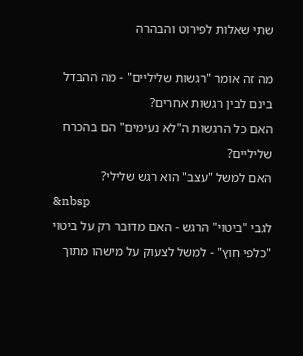שתי שאלות לפירוט והבהרה

מה זה אומר "רגשות שליליים" - מה ההבדל בינם לבין רגשות אחרים?
האם כל הרגשות ה"לא נעימים" הם בהכרח שליליים?
האם למשל "עצב" הוא רגש שלילי?
&nbsp
לגבי "ביטוי" הרגש - האם מדובר רק על ביטוי "כלפי חוץ" - למשל לצעוק על מישהו מתוך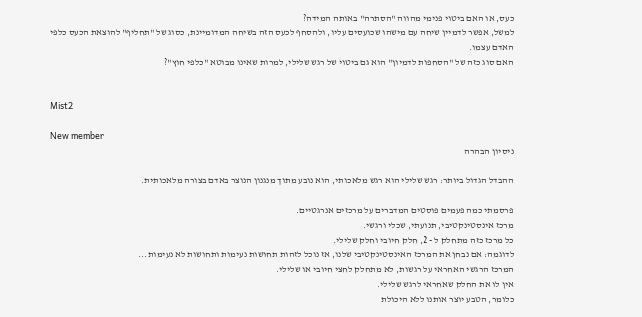כעס, או האם ביטוי פנימי מהווה "הסתרה" באותה המידה?
למשל, אפשר לדמיין שיחה עם מישהו שכועסים עליו, ולהסחף לכעס הזה בשיחה המדומיינת, כסוג של "תחליף" להוצאת הכעס כלפי האדם עצמו.
האם סוג כזה של "הסחפות לדמיון" הוא גם ביטוי של רגש שלילי, למרות שאינו מבוטא "כלפי חוץ"?


Mist2

New member
ניסיון הבהרה

ההבדל הגדול ביותר: רגש שלילי הוא רגש מלאכותי, הוא נובע מתוך מנגנון הנוצר באדם בצורה מלאכותית.

פרסמתי כמה פעמים פוסטים המדברים על מרכזים אנרגטיים.
מרכז אינסטינקטיבי, תנועתי, שכלי ורגשי.
כל מרכז כזה מתחלק ל - 2, חלק חיובי וחלק שלילי.
לדוגמה: אם נבחן את המרכז האינסטינקטיבי שלנו, אז נוכל לזהות תחושות נעימות ותחושות לא נעימות...
המרכז הרגשי האחראי על רגשות, לא מתחלק לחצי חיובי או שלילי.
אין לו את החלק שאחראי לרגש שלילי.
כלומר, הטבע יוצר אותנו ללא היכולת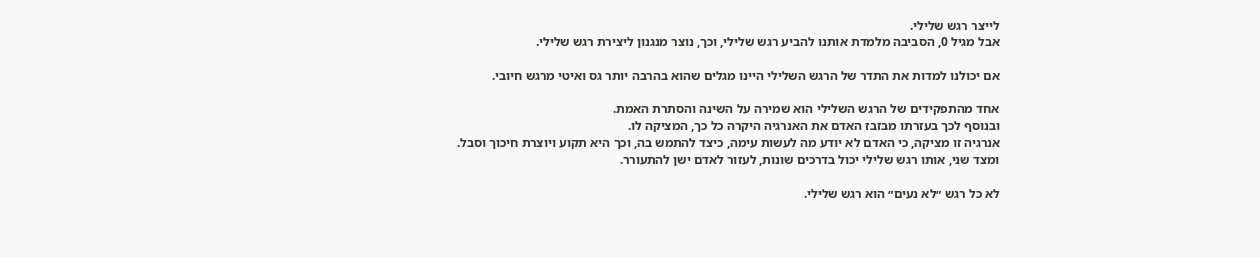לייצר רגש שלילי.
אבל מגיל 0, הסביבה מלמדת אותנו להביע רגש שלילי, וכך, נוצר מנגנון ליצירת רגש שלילי.

אם יכולנו למדות את התדר של הרגש השלילי היינו מגלים שהוא בהרבה יותר גס ואיטי מרגש חיובי.

אחד מהתפקידים של הרגש השלילי הוא שמירה על השינה והסתרת האמת.
ובנוסף לכך בעזרתו מבזבז האדם את האנרגיה היקרה כל כך, המציקה לו.
אנרגיה זו מציקה, כי האדם לא יודע מה לעשות עימה, כיצד להתמש בה, וכך היא תקוע ויוצרת חיכוך וסבל.
ומצד שני, אותו רגש שלילי יכול בדרכים שונות, לעזור לאדם ישן להתעורר.

לא כל רגש ״לא נעים״ הוא רגש שלילי.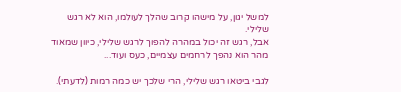למשל יגון, על מישהו קרוב שהלך לעולמו, הוא לא רגש שלילי.
אבל, רגש זה יכול במהרה להפוך לרגש שלילי, כיוון שמאוד מהר הוא נהפך לרחמים עצמיים, כעס ועוד...

לגבי ביטאו רגש שלילי, הרי שלכך יש כמה רמות (לדעתי).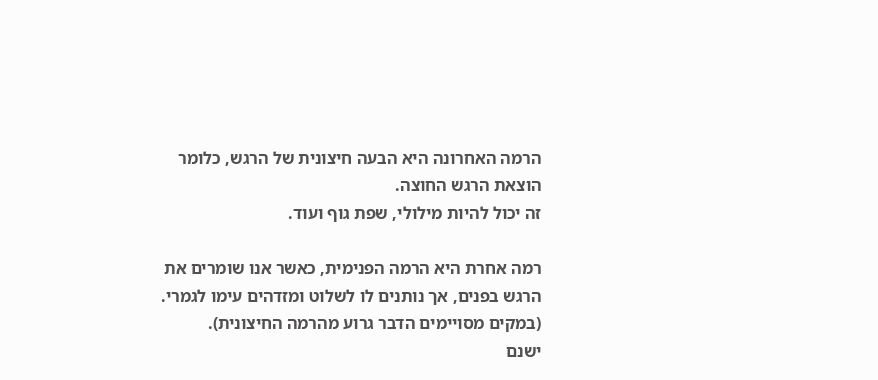הרמה האחרונה היא הבעה חיצונית של הרגש, כלומר הוצאת הרגש החוצה.
זה יכול להיות מילולי, שפת גוף ועוד.

רמה אחרת היא הרמה הפנימית, כאשר אנו שומרים את הרגש בפנים, אך נותנים לו לשלוט ומזדהים עימו לגמרי. (במקים מסויימים הדבר גרוע מהרמה החיצונית).
ישנם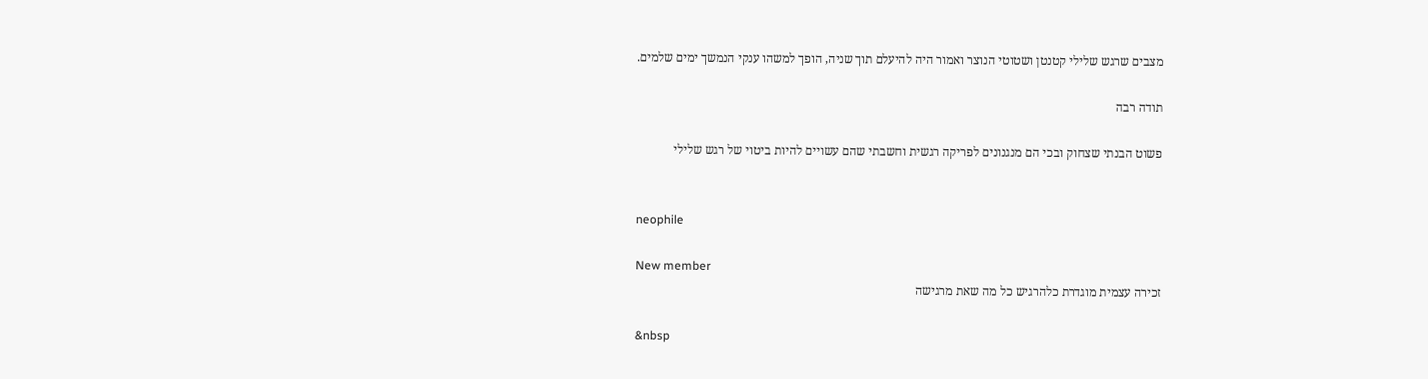מצבים שרגש שלילי קטנטן ושטוטי הנוצר ואמור היה להיעלם תוך שניה, הופך למשהו ענקי הנמשך ימים שלמים.

תודה רבה

פשוט הבנתי שצחוק ובכי הם מנגנונים לפריקה רגשית וחשבתי שהם עשויים להיות ביטוי של רגש שלילי


neophile

New member
זכירה עצמית מוגדרת כלהרגיש כל מה שאת מרגישה

&nbsp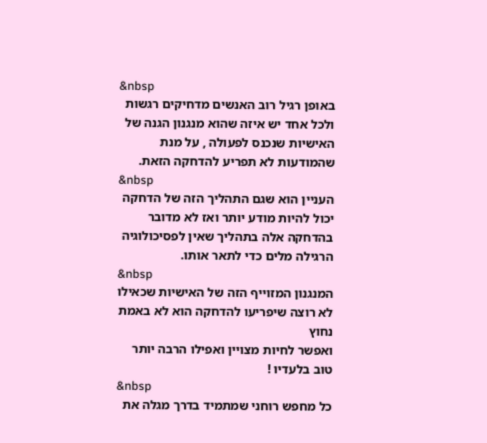&nbsp
באופן רגיל רוב האנשים מדחיקים רגשות ולכל אחד יש איזה שהוא מנגנון הגנה של האישיות שנכנס לפעולה , על מנת שהמודעות לא תפריע להדחקה הזאת.
&nbsp
העניין הוא שגם התהליך הזה של הדחקה יכול להיות מודע יותר ואז לא מדובר בהדחקה אלה בתהליך שאין לפסיכולוגיה הרגילה מלים כדי לתאר אותו.
&nbsp
המנגנון המזוייף הזה של האישיות שכאילו לא רוצה שיפריעו להדחקה הוא לא באמת נחוץ
ואפשר לחיות מצויין ואפילו הרבה יותר טוב בלעדיו !
&nbsp
כל מחפש רוחני שמתמיד בדרך מגלה את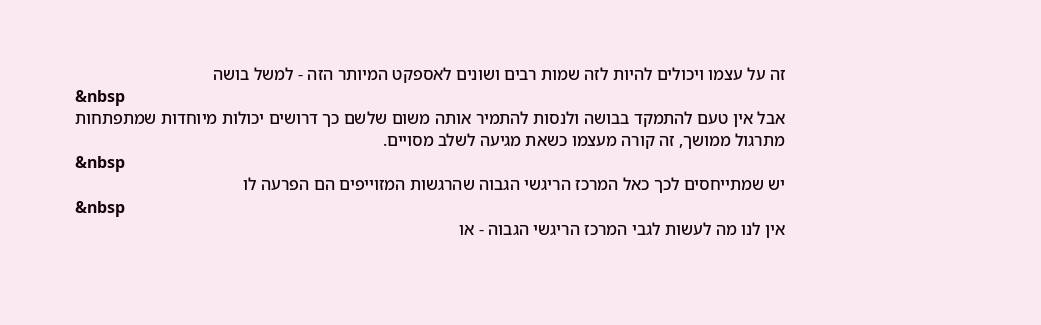זה על עצמו ויכולים להיות לזה שמות רבים ושונים לאספקט המיותר הזה - למשל בושה
&nbsp
אבל אין טעם להתמקד בבושה ולנסות להתמיר אותה משום שלשם כך דרושים יכולות מיוחדות שמתפתחות מתרגול ממושך, זה קורה מעצמו כשאת מגיעה לשלב מסויים.
&nbsp
יש שמתייחסים לכך כאל המרכז הריגשי הגבוה שהרגשות המזוייפים הם הפרעה לו
&nbsp
אין לנו מה לעשות לגבי המרכז הריגשי הגבוה - או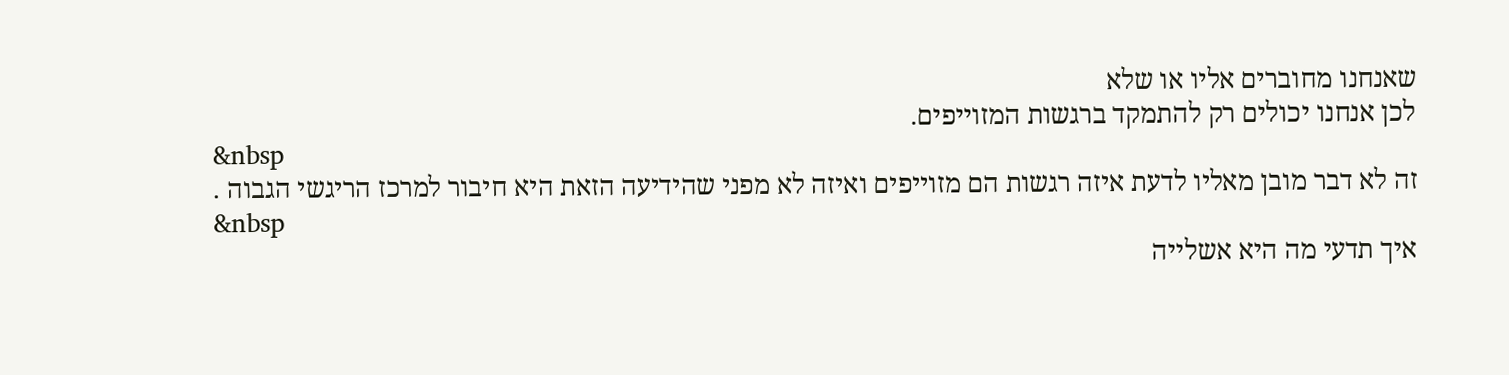שאנחנו מחוברים אליו או שלא
לכן אנחנו יכולים רק להתמקד ברגשות המזוייפים.
&nbsp
זה לא דבר מובן מאליו לדעת איזה רגשות הם מזוייפים ואיזה לא מפני שהידיעה הזאת היא חיבור למרכז הריגשי הגבוה .
&nbsp
איך תדעי מה היא אשלייה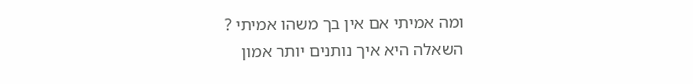ומה אמיתי אם אין בך משהו אמיתי ?
השאלה היא איך נותנים יותר אמון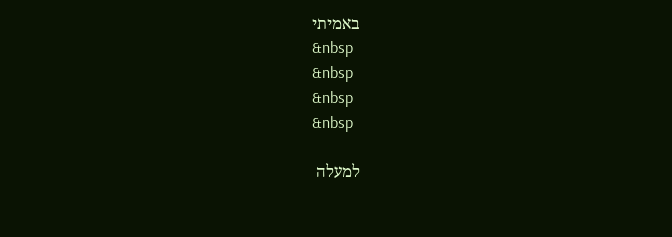באמיתי
&nbsp
&nbsp
&nbsp
&nbsp

למעלה